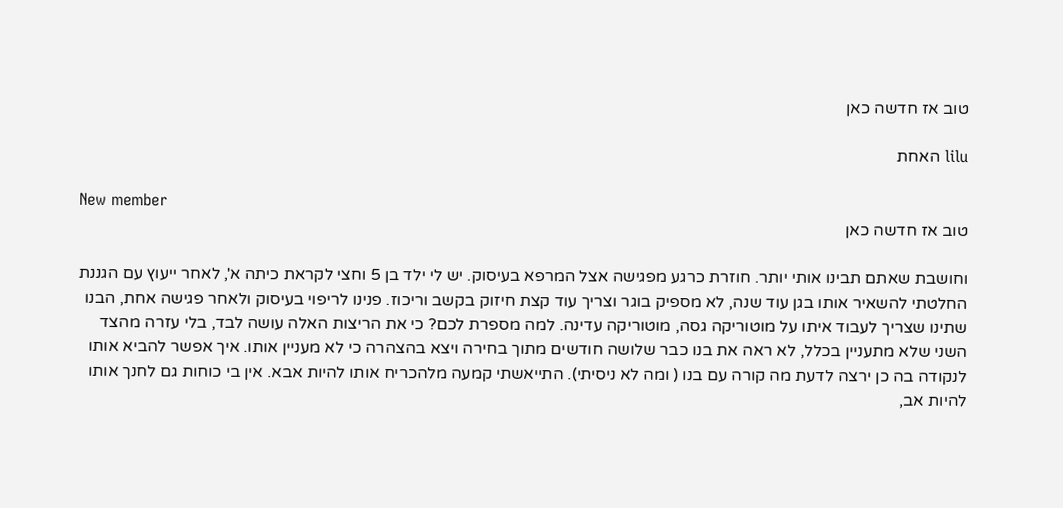טוב אז חדשה כאן

lilu האחת

New member
טוב אז חדשה כאן

וחושבת שאתם תבינו אותי יותר. חוזרת כרגע מפגישה אצל המרפא בעיסוק. יש לי ילד בן 5 וחצי לקראת כיתה א', לאחר ייעוץ עם הגננת החלטתי להשאיר אותו בגן עוד שנה, לא מספיק בוגר וצריך עוד קצת חיזוק בקשב וריכוז. פנינו לריפוי בעיסוק ולאחר פגישה אחת, הבנו שתינו שצריך לעבוד איתו על מוטוריקה גסה, מוטוריקה עדינה. למה מספרת לכם? כי את הריצות האלה עושה לבד, בלי עזרה מהצד השני שלא מתעניין בכלל, לא ראה את בנו כבר שלושה חודשים מתוך בחירה ויצא בהצהרה כי לא מעניין אותו. איך אפשר להביא אותו לנקודה בה כן ירצה לדעת מה קורה עם בנו ( ומה לא ניסיתי). התייאשתי קמעה מלהכריח אותו להיות אבא. אין בי כוחות גם לחנך אותו להיות אב,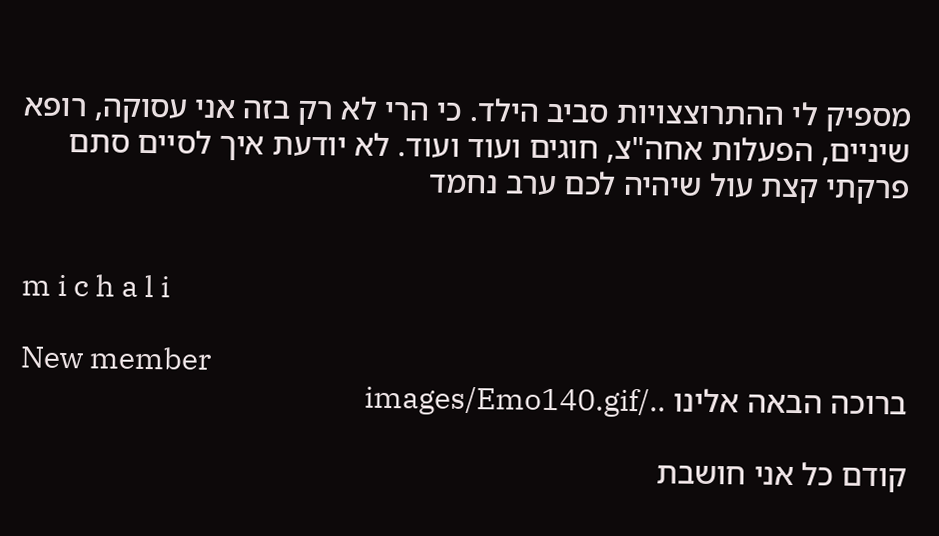מספיק לי ההתרוצצויות סביב הילד. כי הרי לא רק בזה אני עסוקה, רופא שיניים, הפעלות אחה"צ, חוגים ועוד ועוד. לא יודעת איך לסיים סתם פרקתי קצת עול שיהיה לכם ערב נחמד


m i c h a l i

New member
ברוכה הבאה אלינו ../images/Emo140.gif

קודם כל אני חושבת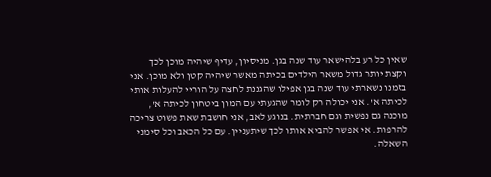שאין כל רע בלהישאר עוד שנה בגן. מניסיון, עדיף שיהיה מוכן לכך וקצת יותר גדול משאר הילדים בכיתה מאשר שיהיה קטן ולא מוכן. אני בזמנו נשארתי עוד שנה בגן אפילו שהגננת לחצה על הוריי להעלות אותי לכיתה א'. אני יכולה רק לומר שהגעתי עם המון ביטחון לכיתה א', מוכנה גם נפשית וגם חברתית. בנוגע לאב, אני חושבת שאת פשוט צריכה להרפות. אי אפשר להביא אותו לכך שיתעניין. עם כל הכאב וכל סימני השאלה.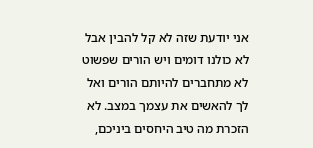אני יודעת שזה לא קל להבין אבל לא כולנו דומים ויש הורים שפשוט לא מתחברים להיותם הורים ואל לך להאשים את עצמך במצב. לא הזכרת מה טיב היחסים ביניכם,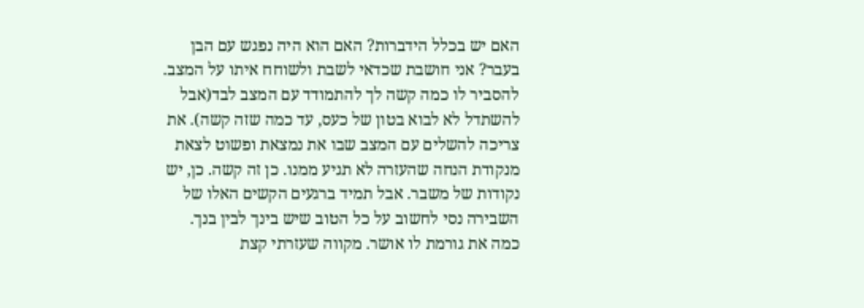האם יש בכלל הידברות? האם הוא היה נפגש עם הבן בעבר? אני חושבת שכדאי לשבת ולשוחח איתו על המצב. להסביר לו כמה קשה לך להתמודד עם המצב לבד(אבל להשתדל לא לבוא בטון של כעס, עד כמה שזה קשה). את צריכה להשלים עם המצב שבו את נמצאת ופשוט לצאת מנקודת הנחה שהעזרה לא תגיע ממנו. כן זה קשה. כן, יש נקודות של משבר. אבל תמיד ברגעים הקשים האלו של השבירה נסי לחשוב על כל הטוב שיש בינך לבין בנך. כמה את גורמת לו אושר. מקווה שעזרתי קצת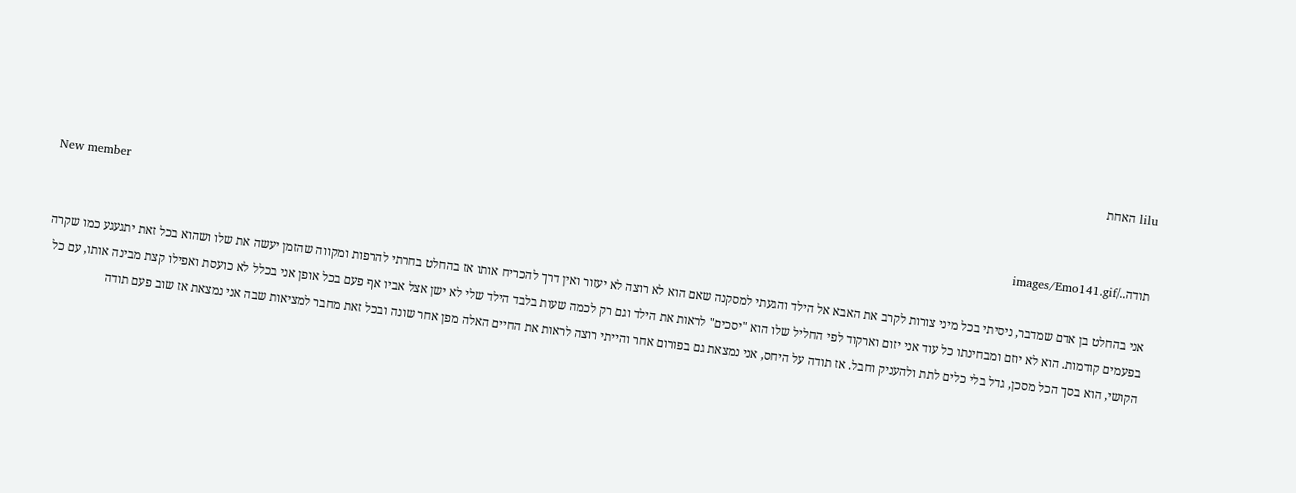lilu האחת

New member
תודה../images/Emo141.gif

אני בהחלט בן אדם שמדבר, ניסיתי בכל מיני צורות לקרב את האבא אל הילד והגעתי למסקנה שאם הוא לא רוצה לא יעזור ואין דרך להכריח אותו אז בהחלט בחרתי להרפות ומקווה שהזמן יעשה את שלו ושהוא בכל זאת יתגעגע כמו שקרה בפעמים קודמות. הוא לא יוזם ומבחינתו כל עוד אני יזום וארקוד לפי החליל שלו הוא "יסכים" לראות את הילד וגם רק לכמה שעות בלבד הילד שלי לא ישן אצל אביו אף פעם בכל אופן אני בכלל לא כועסת ואפילו קצת מבינה אותו, עם כל הקושי, הוא בסך הכל מסכן, גדל בלי כלים לתת ולהעניק וחבל. אז תודה על היחס, אני נמצאת גם בפורום אחר והייתי רוצה לראות את החיים האלה מפן אחר שונה ובכל זאת מחבר למציאות שבה אני נמצאת אז שוב פעם תודה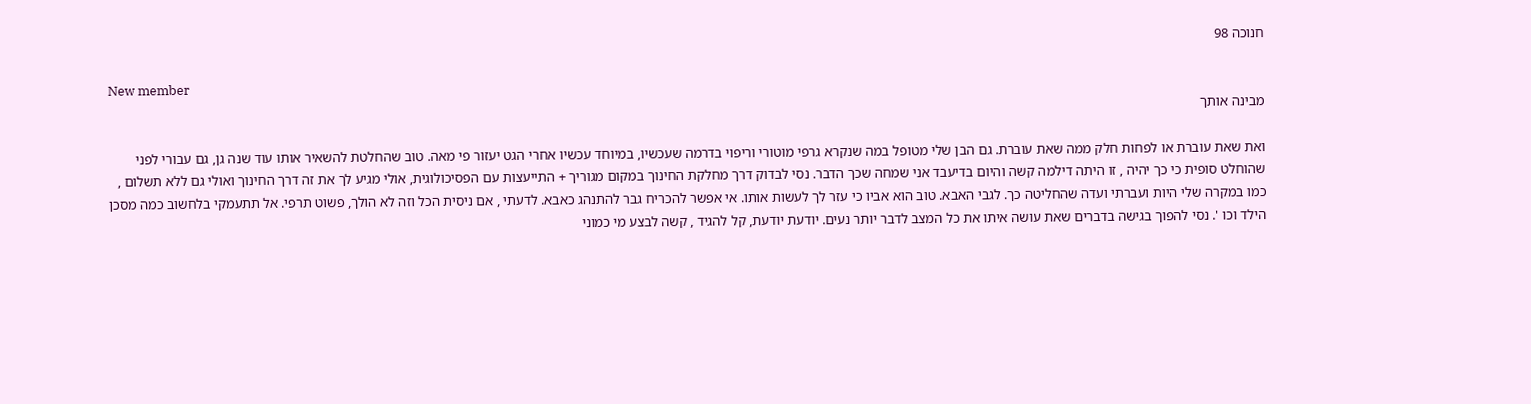חנוכה 98

New member
מבינה אותך

ואת שאת עוברת או לפחות חלק ממה שאת עוברת. גם הבן שלי מטופל במה שנקרא גרפי מוטורי וריפוי בדרמה שעכשיו, במיוחד עכשיו אחרי הגט יעזור פי מאה. טוב שהחלטת להשאיר אותו עוד שנה גן, גם עבורי לפני שהוחלט סופית כי כך יהיה , זו היתה דילמה קשה והיום בדיעבד אני שמחה שכך הדבר. נסי לבדוק דרך מחלקת החינוך במקום מגוריך + התייעצות עם הפסיכולוגית, אולי מגיע לך את זה דרך החינוך ואולי גם ללא תשלום , כמו במקרה שלי היות ועברתי ועדה שהחליטה כך. לגבי האבא. טוב הוא אביו כי עזר לך לעשות אותו. אי אפשר להכריח גבר להתנהג כאבא. לדעתי , אם ניסית הכל וזה לא הולך, פשוט תרפי. אל תתעמקי בלחשוב כמה מסכן הילד וכו '. נסי להפוך בגישה בדברים שאת עושה איתו את כל המצב לדבר יותר נעים. יודעת יודעת, קל להגיד , קשה לבצע מי כמוני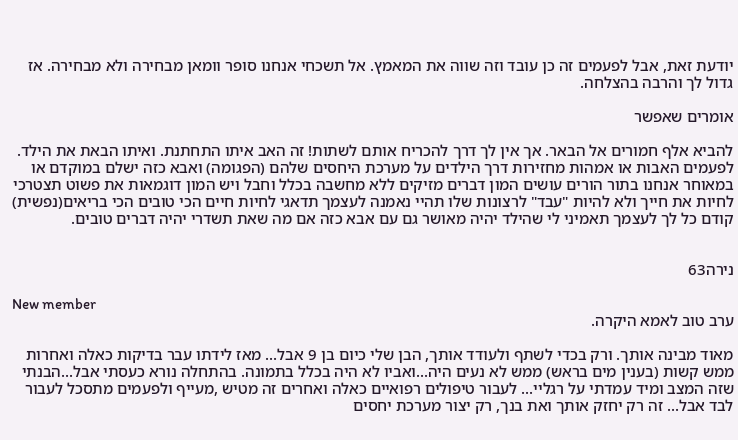יודעת זאת, אבל לפעמים זה כן עובד וזה שווה את המאמץ. אל תשכחי אנחנו סופר וומאן מבחירה ולא מבחירה. אז
גדול לך והרבה בהצלחה.

אומרים שאפשר

להביא אלף חמורים אל הבאר. אך אין לך דרך להכריח אותם לשתות! זה האב איתו התחתנת. ואיתו הבאת את הילד. לפעמים האבות או אמהות מחזירות דרך הילדים על מערכת היחסים שלהם (הפגומה) ואבא כזה ישלם במוקדם או במאוחר אנחנו בתור הורים עושים המון דברים מזיקים ללא מחשבה בכלל וחבל ויש המון דוגמאות את פשוט תצטרכי לחיות את חייך ולא להיות "עבד" לרצונות שלו תהיי נאמנה לעצמך תדאגי לחיות חיים הכי טובים הכי בריאים(נפשית) קודם כל לך לעצמך תאמיני לי שהילד יהיה מאושר גם עם אבא כזה אם מה שאת תשדרי יהיה דברים טובים.


נירה63

New member
ערב טוב לאמא היקרה.

מאוד מבינה אותך. ורק בכדי לשתף ולעודד אותך, הבן שלי כיום בן 9 אבל... מאז לידתו עבר בדיקות כאלה ואחרות ממש קשות (בענין מים בראש) ממש לא נעים היה...ואביו לא היה בכלל בתמונה. בהתחלה נורא כעסתי אבל...הבנתי שזה המצב ומיד עמדתי על רגליי... לעבור טיפולים רפואיים כאלה ואחרים זה מטיש ,מעייף ולפעמים מתסכל לעבור לבד אבל... זה רק יחזק אותך ואת בנך, רק יצור מערכת יחסים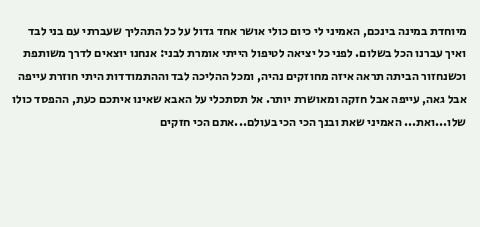מיוחדת במינה בינכם, האמיני לי כיום כולי אושר אחד גדול על כל התהליך שעברתי עם בני לבד ואיך עברנו הכל בשלום. לפני כל יציאה לטיפול הייתי אומרת לבני: אנחנו יוצאים לדרך משותפת וכשנחזור הביתה תראה איזה מחוזקים נהיה, ומכל ההליכה לבד וההתמודדות היתי חוזרת עייפה אבל גאה, עייפה אבל חזקה ומאושרת יותר. אל תסתכלי על האבא שאינו איתכם כעת, ההפסד כולו שלו...ואת... האמיני שאת ובנך הכי הכי בעולם...אתם הכי חזקים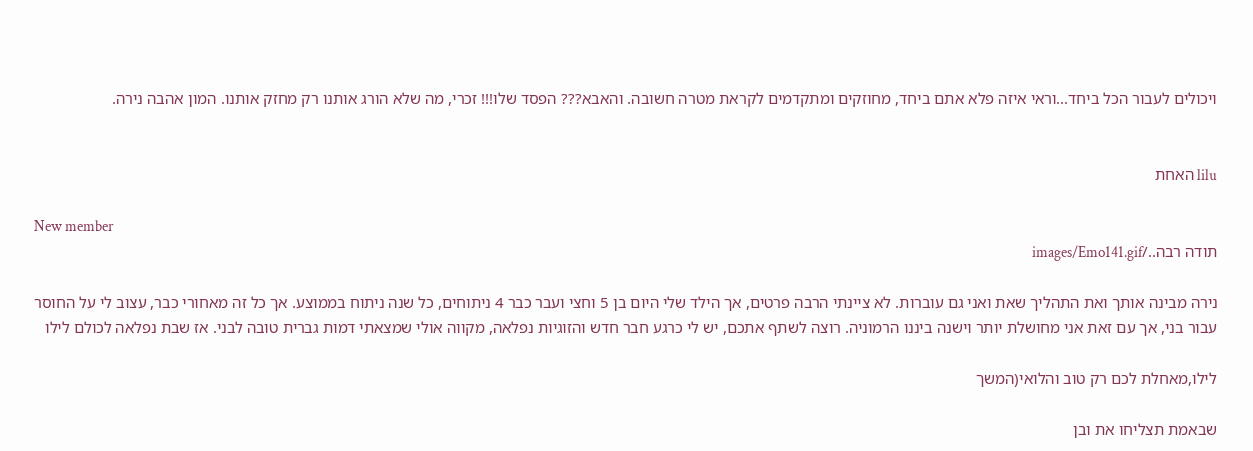ויכולים לעבור הכל ביחד...וראי איזה פלא אתם ביחד, מחוזקים ומתקדמים לקראת מטרה חשובה. והאבא??? הפסד שלו!!! זכרי, מה שלא הורג אותנו רק מחזק אותנו. המון אהבה נירה.


lilu האחת

New member
תודה רבה../images/Emo141.gif

נירה מבינה אותך ואת התהליך שאת ואני גם עוברות. לא ציינתי הרבה פרטים, אך הילד שלי היום בן 5 וחצי ועבר כבר 4 ניתוחים, כל שנה ניתוח בממוצע. אך כל זה מאחורי כבר, עצוב לי על החוסר עבור בני, אך עם זאת אני מחושלת יותר וישנה ביננו הרמוניה. רוצה לשתף אתכם, יש לי כרגע חבר חדש והזוגיות נפלאה, מקווה אולי שמצאתי דמות גברית טובה לבני. אז שבת נפלאה לכולם לילו

לילו,מאחלת לכם רק טוב והלואי(המשך

שבאמת תצליחו את ובן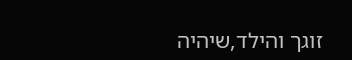זוגך והילד,שיהיה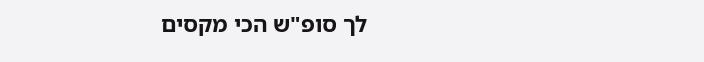לך סופ"ש הכי מקסים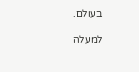בעולם.

למעלה